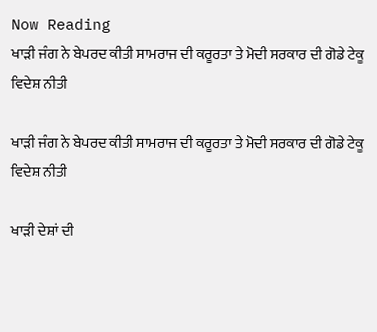Now Reading
ਖਾੜੀ ਜੰਗ ਨੇ ਬੇਪਰਦ ਕੀਤੀ ਸਾਮਰਾਜ ਦੀ ਕਰੂਰਤਾ ਤੇ ਮੋਦੀ ਸਰਕਾਰ ਦੀ ਗੋਡੇ ਟੇਕੂ ਵਿਦੇਸ਼ ਨੀਤੀ

ਖਾੜੀ ਜੰਗ ਨੇ ਬੇਪਰਦ ਕੀਤੀ ਸਾਮਰਾਜ ਦੀ ਕਰੂਰਤਾ ਤੇ ਮੋਦੀ ਸਰਕਾਰ ਦੀ ਗੋਡੇ ਟੇਕੂ ਵਿਦੇਸ਼ ਨੀਤੀ

ਖਾੜੀ ਦੇਸ਼ਾਂ ਦੀ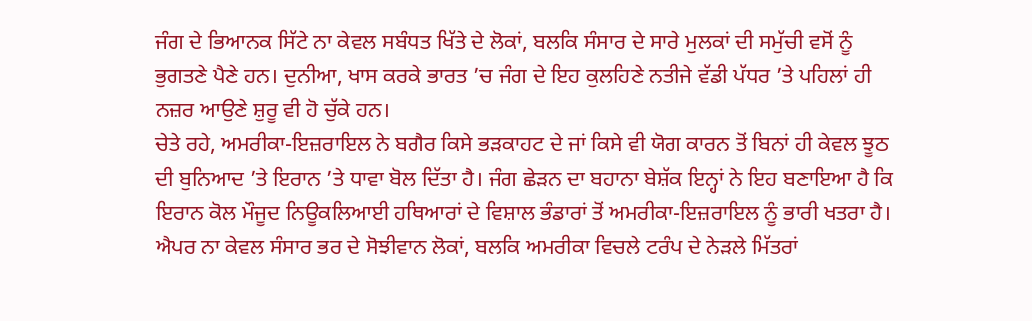ਜੰਗ ਦੇ ਭਿਆਨਕ ਸਿੱਟੇ ਨਾ ਕੇਵਲ ਸਬੰਧਤ ਖਿੱਤੇ ਦੇ ਲੋਕਾਂ, ਬਲਕਿ ਸੰਸਾਰ ਦੇ ਸਾਰੇ ਮੁਲਕਾਂ ਦੀ ਸਮੁੱਚੀ ਵਸੋਂ ਨੂੰ ਭੁਗਤਣੇ ਪੈਣੇ ਹਨ। ਦੁਨੀਆ, ਖਾਸ ਕਰਕੇ ਭਾਰਤ ’ਚ ਜੰਗ ਦੇ ਇਹ ਕੁਲਹਿਣੇ ਨਤੀਜੇ ਵੱਡੀ ਪੱਧਰ ’ਤੇ ਪਹਿਲਾਂ ਹੀ ਨਜ਼ਰ ਆਉਣੇ ਸ਼ੁਰੂ ਵੀ ਹੋ ਚੁੱਕੇ ਹਨ।
ਚੇਤੇ ਰਹੇ, ਅਮਰੀਕਾ-ਇਜ਼ਰਾਇਲ ਨੇ ਬਗੈਰ ਕਿਸੇ ਭੜਕਾਹਟ ਦੇ ਜਾਂ ਕਿਸੇ ਵੀ ਯੋਗ ਕਾਰਨ ਤੋਂ ਬਿਨਾਂ ਹੀ ਕੇਵਲ ਝੂਠ ਦੀ ਬੁਨਿਆਦ ’ਤੇ ਇਰਾਨ ’ਤੇ ਧਾਵਾ ਬੋਲ ਦਿੱਤਾ ਹੈ। ਜੰਗ ਛੇੜਨ ਦਾ ਬਹਾਨਾ ਬੇਸ਼ੱਕ ਇਨ੍ਹਾਂ ਨੇ ਇਹ ਬਣਾਇਆ ਹੈ ਕਿ ਇਰਾਨ ਕੋਲ ਮੌਜੂਦ ਨਿਊਕਲਿਆਈ ਹਥਿਆਰਾਂ ਦੇ ਵਿਸ਼ਾਲ ਭੰਡਾਰਾਂ ਤੋਂ ਅਮਰੀਕਾ-ਇਜ਼ਰਾਇਲ ਨੂੰ ਭਾਰੀ ਖਤਰਾ ਹੈ। ਐਪਰ ਨਾ ਕੇਵਲ ਸੰਸਾਰ ਭਰ ਦੇ ਸੋਝੀਵਾਨ ਲੋਕਾਂ, ਬਲਕਿ ਅਮਰੀਕਾ ਵਿਚਲੇ ਟਰੰਪ ਦੇ ਨੇੜਲੇ ਮਿੱਤਰਾਂ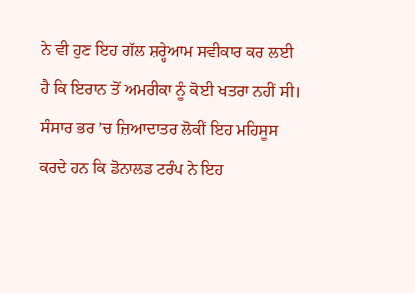ਨੇ ਵੀ ਹੁਣ ਇਹ ਗੱਲ ਸ਼ਰ੍ਹੇਆਮ ਸਵੀਕਾਰ ਕਰ ਲਈ ਹੈ ਕਿ ਇਰਾਨ ਤੋਂ ਅਮਰੀਕਾ ਨੂੰ ਕੋਈ ਖਤਰਾ ਨਹੀਂ ਸੀ। ਸੰਸਾਰ ਭਰ ’ਚ ਜ਼ਿਆਦਾਤਰ ਲੋਕੀਂ ਇਹ ਮਹਿਸੂਸ ਕਰਦੇ ਹਨ ਕਿ ਡੋਨਾਲਡ ਟਰੰਪ ਨੇ ਇਹ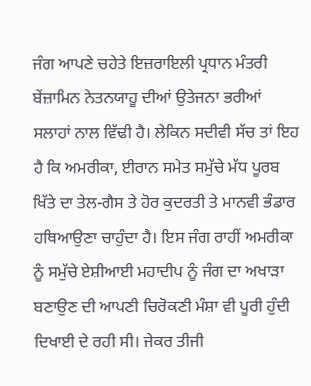ਜੰਗ ਆਪਣੇ ਚਹੇਤੇ ਇਜ਼ਰਾਇਲੀ ਪ੍ਰਧਾਨ ਮੰਤਰੀ ਬੇਂਜ਼ਾਮਿਨ ਨੇਤਨਯਾਹੂ ਦੀਆਂ ਉਤੇਜਨਾ ਭਰੀਆਂ ਸਲਾਹਾਂ ਨਾਲ ਵਿੱਢੀ ਹੈ। ਲੇਕਿਨ ਸਦੀਵੀ ਸੱਚ ਤਾਂ ਇਹ ਹੈ ਕਿ ਅਮਰੀਕਾ, ਈਰਾਨ ਸਮੇਤ ਸਮੁੱਚੇ ਮੱਧ ਪੂਰਬ ਖਿੱਤੇ ਦਾ ਤੇਲ-ਗੈਸ ਤੇ ਹੋਰ ਕੁਦਰਤੀ ਤੇ ਮਾਨਵੀ ਭੰਡਾਰ ਹਥਿਆਉਣਾ ਚਾਹੁੰਦਾ ਹੈ। ਇਸ ਜੰਗ ਰਾਹੀਂ ਅਮਰੀਕਾ ਨੂੰ ਸਮੁੱਚੇ ਏਸ਼ੀਆਈ ਮਹਾਦੀਪ ਨੂੰ ਜੰਗ ਦਾ ਅਖਾੜਾ ਬਣਾਉਣ ਦੀ ਆਪਣੀ ਚਿਰੋਕਣੀ ਮੰਸ਼ਾ ਵੀ ਪੂਰੀ ਹੁੰਦੀ ਦਿਖਾਈ ਦੇ ਰਹੀ ਸੀ। ਜੇਕਰ ਤੀਜੀ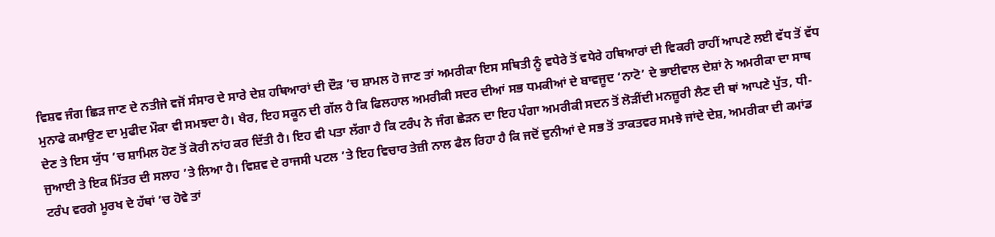ਵਿਸ਼ਵ ਜੰਗ ਛਿੜ ਜਾਣ ਦੇ ਨਤੀਜੇ ਵਜੋਂ ਸੰਸਾਰ ਦੇ ਸਾਰੇ ਦੇਸ਼ ਹਥਿਆਰਾਂ ਦੀ ਦੌੜ ’ਚ ਸ਼ਾਮਲ ਹੋ ਜਾਣ ਤਾਂ ਅਮਰੀਕਾ ਇਸ ਸਥਿਤੀ ਨੂੰ ਵਧੇਰੇ ਤੋਂ ਵਧੇਰੇ ਹਥਿਆਰਾਂ ਦੀ ਵਿਕਰੀ ਰਾਹੀਂ ਆਪਣੇ ਲਈ ਵੱਧ ਤੋਂ ਵੱਧ ਮੁਨਾਫੇ ਕਮਾਉਣ ਦਾ ਮੁਫੀਦ ਮੌਕਾ ਵੀ ਸਮਝਦਾ ਹੈ। ਖੈਰ, ਇਹ ਸਕੂਨ ਦੀ ਗੱਲ ਹੈ ਕਿ ਫਿਲਹਾਲ ਅਮਰੀਕੀ ਸਦਰ ਦੀਆਂ ਸਭ ਧਮਕੀਆਂ ਦੇ ਬਾਵਜੂਦ ‘ਨਾਟੋ’ ਦੇ ਭਾਈਵਾਲ ਦੇਸ਼ਾਂ ਨੇ ਅਮਰੀਕਾ ਦਾ ਸਾਥ ਦੇਣ ਤੇ ਇਸ ਯੁੱਧ ’ਚ ਸ਼ਾਮਿਲ ਹੋਣ ਤੋਂ ਕੋਰੀ ਨਾਂਹ ਕਰ ਦਿੱਤੀ ਹੈ। ਇਹ ਵੀ ਪਤਾ ਲੱਗਾ ਹੈ ਕਿ ਟਰੰਪ ਨੇ ਜੰਗ ਛੇੜਨ ਦਾ ਇਹ ਪੰਗਾ ਅਮਰੀਕੀ ਸਦਨ ਤੋਂ ਲੋੜੀਂਦੀ ਮਨਜ਼ੂਰੀ ਲੈਣ ਦੀ ਥਾਂ ਆਪਣੇ ਪੁੱਤ, ਧੀ-ਜੁਆਈ ਤੇ ਇਕ ਮਿੱਤਰ ਦੀ ਸਲਾਹ ’ਤੇ ਲਿਆ ਹੈ। ਵਿਸ਼ਵ ਦੇ ਰਾਜਸੀ ਪਟਲ ’ਤੇ ਇਹ ਵਿਚਾਰ ਤੇਜ਼ੀ ਨਾਲ ਫੈਲ ਰਿਹਾ ਹੈ ਕਿ ਜਦੋਂ ਦੁਨੀਆਂ ਦੇ ਸਭ ਤੋਂ ਤਾਕਤਵਰ ਸਮਝੇ ਜਾਂਦੇ ਦੇਸ਼, ਅਮਰੀਕਾ ਦੀ ਕਮਾਂਡ ਟਰੰਪ ਵਰਗੇ ਮੂਰਖ ਦੇ ਹੱਥਾਂ ’ਚ ਹੋਵੇ ਤਾਂ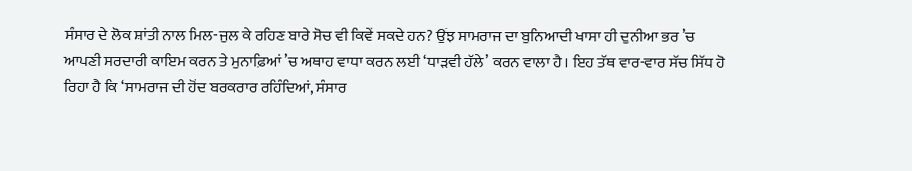ਸੰਸਾਰ ਦੇ ਲੋਕ ਸ਼ਾਂਤੀ ਨਾਲ ਮਿਲ-ਜੁਲ ਕੇ ਰਹਿਣ ਬਾਰੇ ਸੋਚ ਵੀ ਕਿਵੇਂ ਸਕਦੇ ਹਨ? ਉਂਝ ਸਾਮਰਾਜ ਦਾ ਬੁਨਿਆਦੀ ਖਾਸਾ ਹੀ ਦੁਨੀਆ ਭਰ ’ਚ ਆਪਣੀ ਸਰਦਾਰੀ ਕਾਇਮ ਕਰਨ ਤੇ ਮੁਨਾਫ਼ਿਆਂ ’ਚ ਅਥਾਹ ਵਾਧਾ ਕਰਨ ਲਈ ‘ਧਾੜਵੀ ਹੱਲੇ’ ਕਰਨ ਵਾਲਾ ਹੈ। ਇਹ ਤੱਥ ਵਾਰ-ਵਾਰ ਸੱਚ ਸਿੱਧ ਹੋ ਰਿਹਾ ਹੈ ਕਿ ‘ਸਾਮਰਾਜ ਦੀ ਹੋਂਦ ਬਰਕਰਾਰ ਰਹਿੰਦਿਆਂ, ਸੰਸਾਰ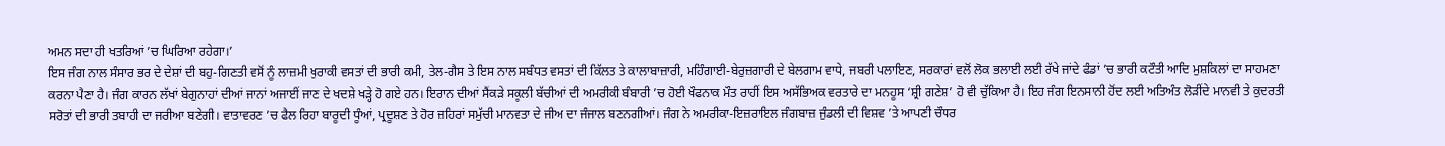ਅਮਨ ਸਦਾ ਹੀ ਖਤਰਿਆਂ ’ਚ ਘਿਰਿਆ ਰਹੇਗਾ।’
ਇਸ ਜੰਗ ਨਾਲ ਸੰਸਾਰ ਭਰ ਦੇ ਦੇਸ਼ਾਂ ਦੀ ਬਹੁ-ਗਿਣਤੀ ਵਸੋਂ ਨੂੰ ਲਾਜ਼ਮੀ ਖੁਰਾਕੀ ਵਸਤਾਂ ਦੀ ਭਾਰੀ ਕਮੀ, ਤੇਲ-ਗੈਸ ਤੇ ਇਸ ਨਾਲ ਸਬੰਧਤ ਵਸਤਾਂ ਦੀ ਕਿੱਲਤ ਤੇ ਕਾਲਾਬਾਜ਼ਾਰੀ, ਮਹਿੰਗਾਈ-ਬੇਰੁਜ਼ਗਾਰੀ ਦੇ ਬੇਲਗਾਮ ਵਾਧੇ, ਜਬਰੀ ਪਲਾਇਣ, ਸਰਕਾਰਾਂ ਵਲੋਂ ਲੋਕ ਭਲਾਈ ਲਈ ਰੱਖੇ ਜਾਂਦੇ ਫੰਡਾਂ ’ਚ ਭਾਰੀ ਕਟੌਤੀ ਆਦਿ ਮੁਸ਼ਕਿਲਾਂ ਦਾ ਸਾਹਮਣਾ ਕਰਨਾ ਪੈਣਾ ਹੈ। ਜੰਗ ਕਾਰਨ ਲੱਖਾਂ ਬੇਗੁਨਾਹਾਂ ਦੀਆਂ ਜਾਨਾਂ ਅਜਾਈਂ ਜਾਣ ਦੇ ਖਦਸ਼ੇ ਖੜ੍ਹੇ ਹੋ ਗਏ ਹਨ। ਇਰਾਨ ਦੀਆਂ ਸੈਂਕੜੇ ਸਕੂਲੀ ਬੱਚੀਆਂ ਦੀ ਅਮਰੀਕੀ ਬੰਬਾਰੀ ’ਚ ਹੋਈ ਖੌਫਨਾਕ ਮੌਤ ਰਾਹੀਂ ਇਸ ਅਸੱਭਿਅਕ ਵਰਤਾਰੇ ਦਾ ਮਨਹੂਸ ‘ਸ਼੍ਰੀ ਗਣੇਸ਼’ ਹੋ ਵੀ ਚੁੱਕਿਆ ਹੈ। ਇਹ ਜੰਗ ਇਨਸਾਨੀ ਹੋਂਦ ਲਈ ਅਤਿਅੰਤ ਲੋੜੀਂਦੇ ਮਾਨਵੀ ਤੇ ਕੁਦਰਤੀ ਸਰੋਤਾਂ ਦੀ ਭਾਰੀ ਤਬਾਹੀ ਦਾ ਜਰੀਆ ਬਣੇਗੀ। ਵਾਤਾਵਰਣ ’ਚ ਫੈਲ ਰਿਹਾ ਬਾਰੂਦੀ ਧੂੰਆਂ, ਪ੍ਰਦੂਸ਼ਣ ਤੇ ਹੋਰ ਜ਼ਹਿਰਾਂ ਸਮੁੱਚੀ ਮਾਨਵਤਾ ਦੇ ਜੀਅ ਦਾ ਜੰਜਾਲ ਬਣਨਗੀਆਂ। ਜੰਗ ਨੇ ਅਮਰੀਕਾ-ਇਜ਼ਰਾਇਲ ਜੰਗਬਾਜ਼ ਜੁੰਡਲੀ ਦੀ ਵਿਸ਼ਵ ’ਤੇ ਆਪਣੀ ਚੌਧਰ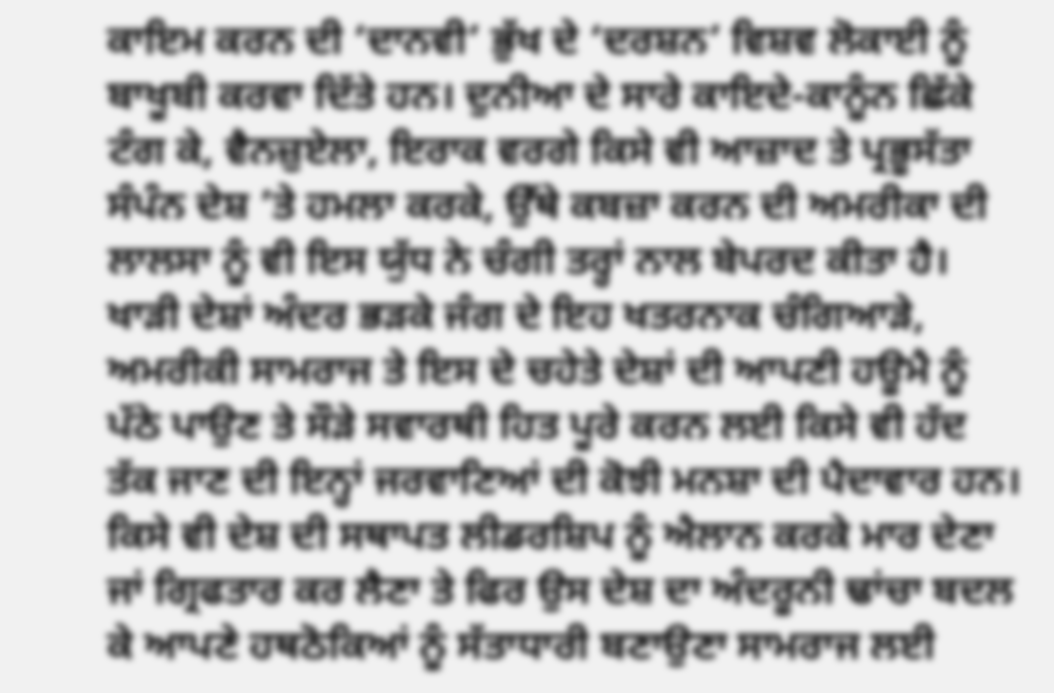ਕਾਇਮ ਕਰਨ ਦੀ ‘ਦਾਨਵੀ’ ਭੁੱਖ ਦੇ ‘ਦਰਸ਼ਨ’ ਵਿਸ਼ਵ ਲੋਕਾਈ ਨੂੰ ਬਾਖੂਬੀ ਕਰਵਾ ਦਿੱਤੇ ਹਨ। ਦੁਨੀਆ ਦੇ ਸਾਰੇ ਕਾਇਦੇ-ਕਾਨੂੰਨ ਛਿੱਕੇ ਟੰਗ ਕੇ, ਵੈਨਜ਼ੁਏਲਾ, ਇਰਾਕ ਵਰਗੇ ਕਿਸੇ ਵੀ ਆਜ਼ਾਦ ਤੇ ਪ੍ਰਭੂਸੱਤਾ ਸੰਪੰਨ ਦੇਸ਼ ’ਤੇ ਹਮਲਾ ਕਰਕੇ, ਉੱਥੇ ਕਬਜ਼ਾ ਕਰਨ ਦੀ ਅਮਰੀਕਾ ਦੀ ਲਾਲਸਾ ਨੂੰ ਵੀ ਇਸ ਯੁੱਧ ਨੇ ਚੰਗੀ ਤਰ੍ਹਾਂ ਨਾਲ ਬੇਪਰਦ ਕੀਤਾ ਹੈ। ਖਾੜੀ ਦੇਸ਼ਾਂ ਅੰਦਰ ਭੜਕੇ ਜੰਗ ਦੇ ਇਹ ਖਤਰਨਾਕ ਚੰਗਿਆੜੇ, ਅਮਰੀਕੀ ਸਾਮਰਾਜ ਤੇ ਇਸ ਦੇ ਚਹੇਤੇ ਦੇਸ਼ਾਂ ਦੀ ਆਪਣੀ ਹਊਮੈ ਨੂੰ ਪੱਠੇ ਪਾਉਣ ਤੇ ਸੌੜੇ ਸਵਾਰਥੀ ਹਿਤ ਪੂਰੇ ਕਰਨ ਲਈ ਕਿਸੇ ਵੀ ਹੱਦ ਤੱਕ ਜਾਣ ਦੀ ਇਨ੍ਹਾਂ ਜਰਵਾਣਿਆਂ ਦੀ ਕੋਝੀ ਮਨਸ਼ਾ ਦੀ ਪੈਦਾਵਾਰ ਹਨ। ਕਿਸੇ ਵੀ ਦੇਸ਼ ਦੀ ਸਥਾਪਤ ਲੀਡਰਸ਼ਿਪ ਨੂੰ ਐਲਾਨ ਕਰਕੇ ਮਾਰ ਦੇਣਾ ਜਾਂ ਗ੍ਰਿਫਤਾਰ ਕਰ ਲੈਣਾ ਤੇ ਫਿਰ ਉਸ ਦੇਸ਼ ਦਾ ਅੰਦਰੂਨੀ ਢਾਂਚਾ ਬਦਲ ਕੇ ਆਪਣੇ ਹਥਠੋਕਿਆਂ ਨੂੰ ਸੱਤਾਧਾਰੀ ਬਣਾਉਣਾ ਸਾਮਰਾਜ ਲਈ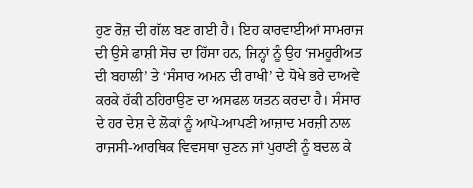ਹੁਣ ਰੋਜ਼ ਦੀ ਗੱਲ ਬਣ ਗਈ ਹੈ। ਇਹ ਕਾਰਵਾਈਆਂ ਸਾਮਰਾਜ ਦੀ ਉਸੇ ਫਾਸ਼ੀ ਸੋਚ ਦਾ ਹਿੱਸਾ ਹਨ, ਜਿਨ੍ਹਾਂ ਨੂੰ ਉਹ ‘ਜਮਹੂਰੀਅਤ ਦੀ ਬਹਾਲੀ’ ਤੇ ‘ਸੰਸਾਰ ਅਮਨ ਦੀ ਰਾਖੀ’ ਦੇ ਧੋਖੇ ਭਰੇ ਦਾਅਵੇ ਕਰਕੇ ਹੱਕੀ ਠਹਿਰਾਉਣ ਦਾ ਅਸਫਲ ਯਤਨ ਕਰਦਾ ਹੈ। ਸੰਸਾਰ ਦੇ ਹਰ ਦੇਸ਼ ਦੇ ਲੋਕਾਂ ਨੂੰ ਆਪੋ-ਆਪਣੀ ਆਜ਼ਾਦ ਮਰਜ਼ੀ ਨਾਲ ਰਾਜਸੀ-ਆਰਥਿਕ ਵਿਵਸਥਾ ਚੁਣਨ ਜਾਂ ਪੁਰਾਣੀ ਨੂੰ ਬਦਲ ਕੇ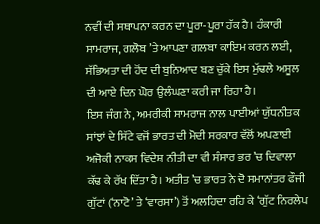ਨਵੀਂ ਦੀ ਸਥਾਪਨਾ ਕਰਨ ਦਾ ਪੂਰਾ-ਪੂਰਾ ਹੱਕ ਹੈ। ਹੰਕਾਰੀ ਸਾਮਰਾਜ, ਗਲੋਬ ’ਤੇ ਆਪਣਾ ਗਲਬਾ ਕਾਇਮ ਕਰਨ ਲਈ, ਸੱਭਿਅਤਾ ਦੀ ਹੋਂਦ ਦੀ ਬੁਨਿਆਦ ਬਣ ਚੁੱਕੇ ਇਸ ਮੁੱਢਲੇ ਅਸੂਲ ਦੀ ਆਏ ਦਿਨ ਘੋਰ ਉਲੰਘਣਾ ਕਰੀ ਜਾ ਰਿਹਾ ਹੈ।
ਇਸ ਜੰਗ ਨੇ, ਅਮਰੀਕੀ ਸਾਮਰਾਜ ਨਾਲ ਪਾਈਆਂ ਯੁੱਧਨੀਤਕ ਸਾਂਝਾਂ ਦੇ ਸਿੱਟੇ ਵਜੋਂ ਭਾਰਤ ਦੀ ਮੋਦੀ ਸਰਕਾਰ ਵੱਲੋਂ ਅਪਣਾਈ ਅਜੋਕੀ ਨਾਕਸ ਵਿਦੇਸ਼ ਨੀਤੀ ਦਾ ਵੀ ਸੰਸਾਰ ਭਰ ’ਚ ਦਿਵਾਲਾ ਕੱਢ ਕੇ ਰੱਖ ਦਿੱਤਾ ਹੈ। ਅਤੀਤ ’ਚ ਭਾਰਤ ਨੇ ਦੋ ਸਮਾਨਾਂਤਰ ਫੌਜੀ ਗੁੱਟਾਂ (‘ਨਾਟੋ’ ਤੇ ‘ਵਾਰਸਾ’) ਤੋਂ ਅਲਹਿਦਾ ਰਹਿ ਕੇ ‘ਗੁੱਟ ਨਿਰਲੇਪ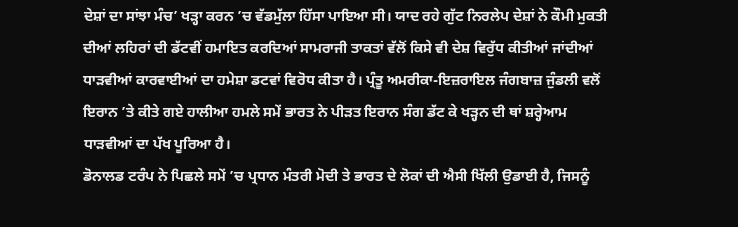ਦੇਸ਼ਾਂ ਦਾ ਸਾਂਝਾ ਮੰਚ’ ਖੜ੍ਹਾ ਕਰਨ ’ਚ ਵੱਡਮੁੱਲਾ ਹਿੱਸਾ ਪਾਇਆ ਸੀ। ਯਾਦ ਰਹੇ ਗੁੱਟ ਨਿਰਲੇਪ ਦੇਸ਼ਾਂ ਨੇ ਕੌਮੀ ਮੁਕਤੀ ਦੀਆਂ ਲਹਿਰਾਂ ਦੀ ਡੱਟਵੀਂ ਹਮਾਇਤ ਕਰਦਿਆਂ ਸਾਮਰਾਜੀ ਤਾਕਤਾਂ ਵੱਲੋਂ ਕਿਸੇ ਵੀ ਦੇਸ਼ ਵਿਰੁੱਧ ਕੀਤੀਆਂ ਜਾਂਦੀਆਂ ਧਾੜਵੀਆਂ ਕਾਰਵਾਈਆਂ ਦਾ ਹਮੇਸ਼ਾ ਡਟਵਾਂ ਵਿਰੋਧ ਕੀਤਾ ਹੈ। ਪ੍ਰੰਤੂ ਅਮਰੀਕਾ-ਇਜ਼ਰਾਇਲ ਜੰਗਬਾਜ਼ ਜੁੰਡਲੀ ਵਲੋਂ ਇਰਾਨ ’ਤੇ ਕੀਤੇ ਗਏ ਹਾਲੀਆ ਹਮਲੇ ਸਮੇਂ ਭਾਰਤ ਨੇ ਪੀੜਤ ਇਰਾਨ ਸੰਗ ਡੱਟ ਕੇ ਖੜ੍ਹਨ ਦੀ ਥਾਂ ਸ਼ਰ੍ਹੇਆਮ ਧਾੜਵੀਆਂ ਦਾ ਪੱਖ ਪੂਰਿਆ ਹੈ।
ਡੋਨਾਲਡ ਟਰੰਪ ਨੇ ਪਿਛਲੇ ਸਮੇਂ ’ਚ ਪ੍ਰਧਾਨ ਮੰਤਰੀ ਮੋਦੀ ਤੇ ਭਾਰਤ ਦੇ ਲੋਕਾਂ ਦੀ ਐਸੀ ਖਿੱਲੀ ਉਡਾਈ ਹੈ, ਜਿਸਨੂੰ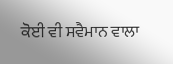ਕੋਈ ਵੀ ਸਵੈਮਾਨ ਵਾਲਾ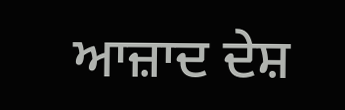ਆਜ਼ਾਦ ਦੇਸ਼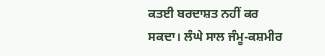ਕਤਈ ਬਰਦਾਸ਼ਤ ਨਹੀਂ ਕਰ ਸਕਦਾ। ਲੰਘੇ ਸਾਲ ਜੰਮੂ-ਕਸ਼ਮੀਰ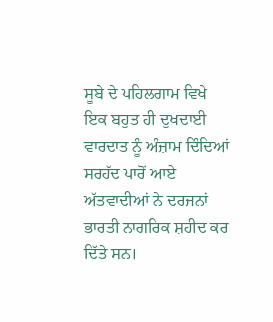ਸੂਬੇ ਦੇ ਪਹਿਲਗਾਮ ਵਿਖੇ ਇਕ ਬਹੁਤ ਹੀ ਦੁਖਦਾਈ ਵਾਰਦਾਤ ਨੂੰ ਅੰਜ਼ਾਮ ਦਿੰਦਿਆਂ ਸਰਹੱਦ ਪਾਰੋਂ ਆਏ ਅੱਤਵਾਦੀਆਂ ਨੇ ਦਰਜਨਾਂ ਭਾਰਤੀ ਨਾਗਰਿਕ ਸ਼ਹੀਦ ਕਰ ਦਿੱਤੇ ਸਨ।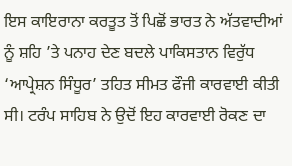ਇਸ ਕਾਇਰਾਨਾ ਕਰਤੂਤ ਤੋਂ ਪਿਛੋਂ ਭਾਰਤ ਨੇ ਅੱਤਵਾਦੀਆਂ ਨੂੰ ਸ਼ਹਿ ’ਤੇ ਪਨਾਹ ਦੇਣ ਬਦਲੇ ਪਾਕਿਸਤਾਨ ਵਿਰੁੱਧ ‘ਆਪ੍ਰੇਸ਼ਨ ਸਿੰਧੂਰ’ ਤਹਿਤ ਸੀਮਤ ਫੌਜੀ ਕਾਰਵਾਈ ਕੀਤੀ ਸੀ। ਟਰੰਪ ਸਾਹਿਬ ਨੇ ਉਦੋਂ ਇਹ ਕਾਰਵਾਈ ਰੋਕਣ ਦਾ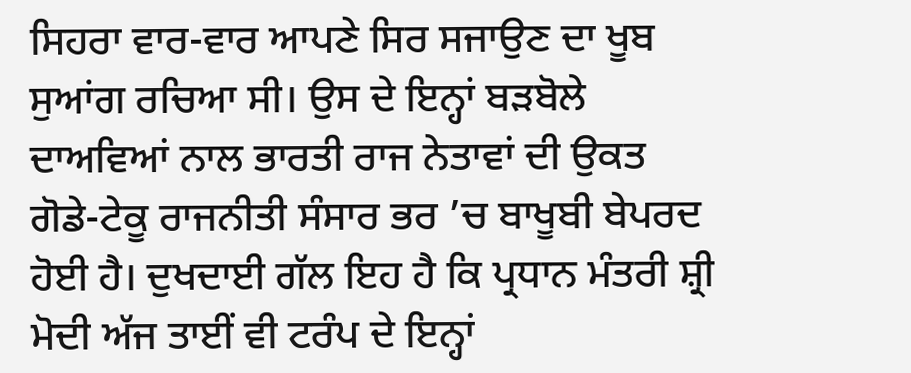ਸਿਹਰਾ ਵਾਰ-ਵਾਰ ਆਪਣੇ ਸਿਰ ਸਜਾਉਣ ਦਾ ਖੂਬ ਸੁਆਂਗ ਰਚਿਆ ਸੀ। ਉਸ ਦੇ ਇਨ੍ਹਾਂ ਬੜਬੋਲੇ ਦਾਅਵਿਆਂ ਨਾਲ ਭਾਰਤੀ ਰਾਜ ਨੇਤਾਵਾਂ ਦੀ ਉਕਤ ਗੋਡੇ-ਟੇਕੂ ਰਾਜਨੀਤੀ ਸੰਸਾਰ ਭਰ ’ਚ ਬਾਖੂਬੀ ਬੇਪਰਦ ਹੋਈ ਹੈ। ਦੁਖਦਾਈ ਗੱਲ ਇਹ ਹੈ ਕਿ ਪ੍ਰਧਾਨ ਮੰਤਰੀ ਸ਼੍ਰੀ ਮੋਦੀ ਅੱਜ ਤਾਈਂ ਵੀ ਟਰੰਪ ਦੇ ਇਨ੍ਹਾਂ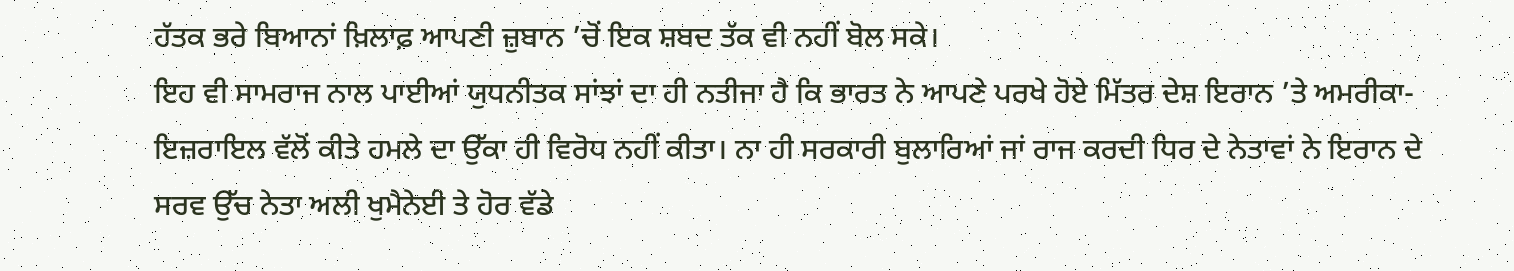ਹੱਤਕ ਭਰੇ ਬਿਆਨਾਂ ਖ਼ਿਲਾਫ਼ ਆਪਣੀ ਜ਼ੁਬਾਨ ’ਚੋਂ ਇਕ ਸ਼ਬਦ ਤੱਕ ਵੀ ਨਹੀਂ ਬੋਲ ਸਕੇ।
ਇਹ ਵੀ ਸਾਮਰਾਜ ਨਾਲ ਪਾਈਆਂ ਯੁਧਨੀਤਕ ਸਾਂਝਾਂ ਦਾ ਹੀ ਨਤੀਜਾ ਹੈ ਕਿ ਭਾਰਤ ਨੇ ਆਪਣੇ ਪਰਖੇ ਹੋਏ ਮਿੱਤਰ ਦੇਸ਼ ਇਰਾਨ ’ਤੇ ਅਮਰੀਕਾ-ਇਜ਼ਰਾਇਲ ਵੱਲੋਂ ਕੀਤੇ ਹਮਲੇ ਦਾ ਉੱਕਾ ਹੀ ਵਿਰੋਧ ਨਹੀਂ ਕੀਤਾ। ਨਾ ਹੀ ਸਰਕਾਰੀ ਬੁਲਾਰਿਆਂ ਜਾਂ ਰਾਜ ਕਰਦੀ ਧਿਰ ਦੇ ਨੇਤਾਵਾਂ ਨੇ ਇਰਾਨ ਦੇ ਸਰਵ ਉੱਚ ਨੇਤਾ ਅਲੀ ਖੁਮੈਨੇਈ ਤੇ ਹੋਰ ਵੱਡੇ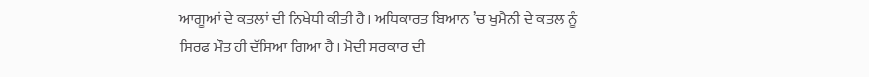ਆਗੂਆਂ ਦੇ ਕਤਲਾਂ ਦੀ ਨਿਖੇਧੀ ਕੀਤੀ ਹੈ। ਅਧਿਕਾਰਤ ਬਿਆਨ ’ਚ ਖੁਮੈਨੀ ਦੇ ਕਤਲ ਨੂੰ ਸਿਰਫ ਮੌਤ ਹੀ ਦੱਸਿਆ ਗਿਆ ਹੈ। ਮੋਦੀ ਸਰਕਾਰ ਦੀ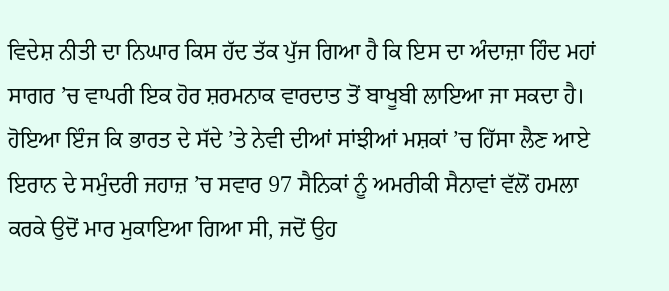ਵਿਦੇਸ਼ ਨੀਤੀ ਦਾ ਨਿਘਾਰ ਕਿਸ ਹੱਦ ਤੱਕ ਪੁੱਜ ਗਿਆ ਹੈ ਕਿ ਇਸ ਦਾ ਅੰਦਾਜ਼ਾ ਹਿੰਦ ਮਹਾਂ ਸਾਗਰ ’ਚ ਵਾਪਰੀ ਇਕ ਹੋਰ ਸ਼ਰਮਨਾਕ ਵਾਰਦਾਤ ਤੋਂ ਬਾਖੂਬੀ ਲਾਇਆ ਜਾ ਸਕਦਾ ਹੈ। ਹੋਇਆ ਇੰਜ ਕਿ ਭਾਰਤ ਦੇ ਸੱਦੇ ’ਤੇ ਨੇਵੀ ਦੀਆਂ ਸਾਂਝੀਆਂ ਮਸ਼ਕਾਂ ’ਚ ਹਿੱਸਾ ਲੈਣ ਆਏ ਇਰਾਨ ਦੇ ਸਮੁੰਦਰੀ ਜਹਾਜ਼ ’ਚ ਸਵਾਰ 97 ਸੈਨਿਕਾਂ ਨੂੰ ਅਮਰੀਕੀ ਸੈਨਾਵਾਂ ਵੱਲੋਂ ਹਮਲਾ ਕਰਕੇ ਉਦੋਂ ਮਾਰ ਮੁਕਾਇਆ ਗਿਆ ਸੀ, ਜਦੋਂ ਉਹ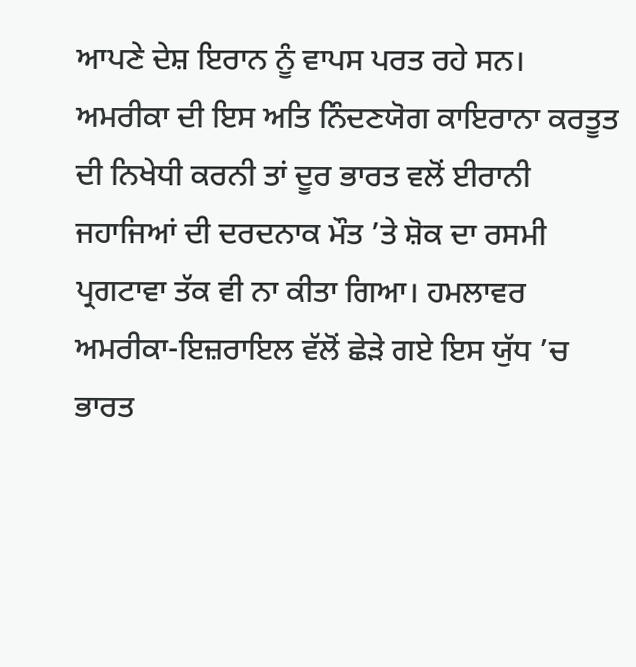ਆਪਣੇ ਦੇਸ਼ ਇਰਾਨ ਨੂੰ ਵਾਪਸ ਪਰਤ ਰਹੇ ਸਨ। ਅਮਰੀਕਾ ਦੀ ਇਸ ਅਤਿ ਨਿੰਦਣਯੋਗ ਕਾਇਰਾਨਾ ਕਰਤੂਤ ਦੀ ਨਿਖੇਧੀ ਕਰਨੀ ਤਾਂ ਦੂਰ ਭਾਰਤ ਵਲੋਂ ਈਰਾਨੀ ਜਹਾਜਿਆਂ ਦੀ ਦਰਦਨਾਕ ਮੌਤ ’ਤੇ ਸ਼ੋਕ ਦਾ ਰਸਮੀ ਪ੍ਰਗਟਾਵਾ ਤੱਕ ਵੀ ਨਾ ਕੀਤਾ ਗਿਆ। ਹਮਲਾਵਰ ਅਮਰੀਕਾ-ਇਜ਼ਰਾਇਲ ਵੱਲੋਂ ਛੇੜੇ ਗਏ ਇਸ ਯੁੱਧ ’ਚ ਭਾਰਤ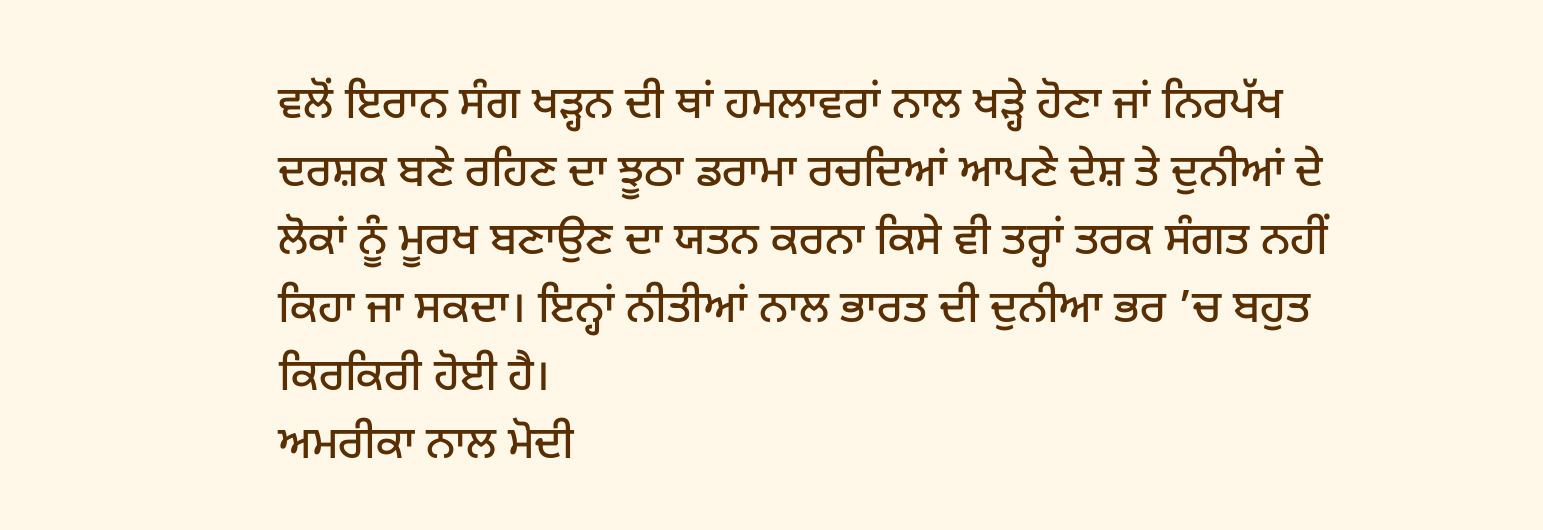ਵਲੋਂ ਇਰਾਨ ਸੰਗ ਖੜ੍ਹਨ ਦੀ ਥਾਂ ਹਮਲਾਵਰਾਂ ਨਾਲ ਖੜ੍ਹੇ ਹੋਣਾ ਜਾਂ ਨਿਰਪੱਖ ਦਰਸ਼ਕ ਬਣੇ ਰਹਿਣ ਦਾ ਝੂਠਾ ਡਰਾਮਾ ਰਚਦਿਆਂ ਆਪਣੇ ਦੇਸ਼ ਤੇ ਦੁਨੀਆਂ ਦੇ ਲੋਕਾਂ ਨੂੰ ਮੂਰਖ ਬਣਾਉਣ ਦਾ ਯਤਨ ਕਰਨਾ ਕਿਸੇ ਵੀ ਤਰ੍ਹਾਂ ਤਰਕ ਸੰਗਤ ਨਹੀਂ ਕਿਹਾ ਜਾ ਸਕਦਾ। ਇਨ੍ਹਾਂ ਨੀਤੀਆਂ ਨਾਲ ਭਾਰਤ ਦੀ ਦੁਨੀਆ ਭਰ ’ਚ ਬਹੁਤ ਕਿਰਕਿਰੀ ਹੋਈ ਹੈ।
ਅਮਰੀਕਾ ਨਾਲ ਮੋਦੀ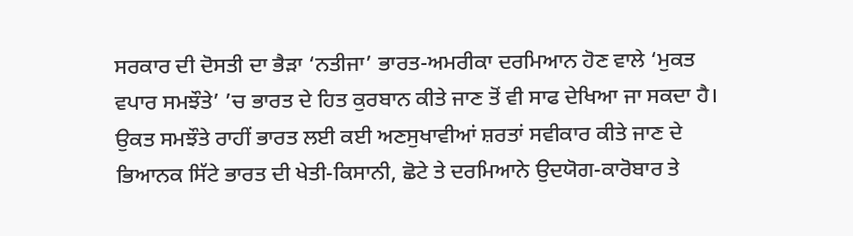ਸਰਕਾਰ ਦੀ ਦੋਸਤੀ ਦਾ ਭੈੜਾ ‘ਨਤੀਜਾ’ ਭਾਰਤ-ਅਮਰੀਕਾ ਦਰਮਿਆਨ ਹੋਣ ਵਾਲੇ ‘ਮੁਕਤ ਵਪਾਰ ਸਮਝੌਤੇ’ ’ਚ ਭਾਰਤ ਦੇ ਹਿਤ ਕੁਰਬਾਨ ਕੀਤੇ ਜਾਣ ਤੋਂ ਵੀ ਸਾਫ ਦੇਖਿਆ ਜਾ ਸਕਦਾ ਹੈ। ਉਕਤ ਸਮਝੌਤੇ ਰਾਹੀਂ ਭਾਰਤ ਲਈ ਕਈ ਅਣਸੁਖਾਵੀਆਂ ਸ਼ਰਤਾਂ ਸਵੀਕਾਰ ਕੀਤੇ ਜਾਣ ਦੇ ਭਿਆਨਕ ਸਿੱਟੇ ਭਾਰਤ ਦੀ ਖੇਤੀ-ਕਿਸਾਨੀ, ਛੋਟੇ ਤੇ ਦਰਮਿਆਨੇ ਉਦਯੋਗ-ਕਾਰੋਬਾਰ ਤੇ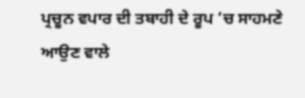ਪ੍ਰਚੂਨ ਵਪਾਰ ਦੀ ਤਬਾਹੀ ਦੇ ਰੂਪ ’ਚ ਸਾਹਮਣੇ ਆਉਣ ਵਾਲੇ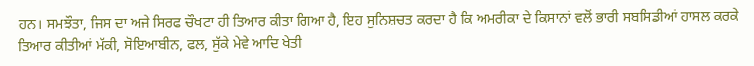ਹਨ। ਸਮਝੌਤਾ, ਜਿਸ ਦਾ ਅਜੇ ਸਿਰਫ ਚੌਖਟਾ ਹੀ ਤਿਆਰ ਕੀਤਾ ਗਿਆ ਹੈ, ਇਹ ਸੁਨਿਸ਼ਚਤ ਕਰਦਾ ਹੈ ਕਿ ਅਮਰੀਕਾ ਦੇ ਕਿਸਾਨਾਂ ਵਲੋਂ ਭਾਰੀ ਸਬਸਿਡੀਆਂ ਹਾਸਲ ਕਰਕੇ ਤਿਆਰ ਕੀਤੀਆਂ ਮੱਕੀ, ਸੋਇਆਬੀਨ, ਫਲ, ਸੁੱਕੇ ਮੇਵੇ ਆਦਿ ਖੇਤੀ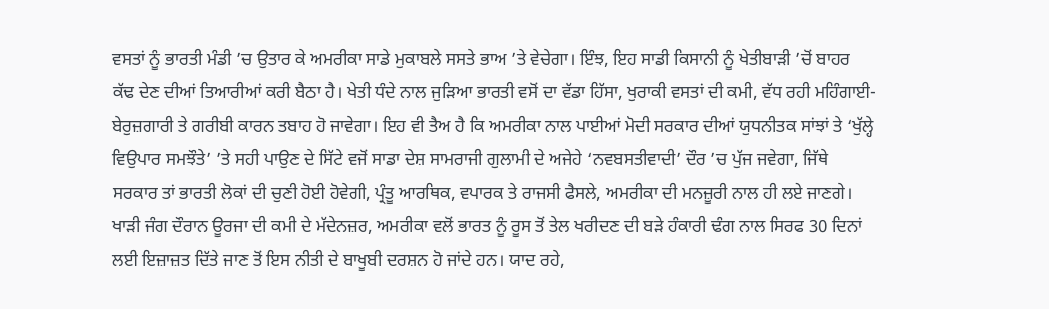ਵਸਤਾਂ ਨੂੰ ਭਾਰਤੀ ਮੰਡੀ ’ਚ ਉਤਾਰ ਕੇ ਅਮਰੀਕਾ ਸਾਡੇ ਮੁਕਾਬਲੇ ਸਸਤੇ ਭਾਅ ’ਤੇ ਵੇਚੇਗਾ। ਇੰਝ, ਇਹ ਸਾਡੀ ਕਿਸਾਨੀ ਨੂੰ ਖੇਤੀਬਾੜੀ ’ਚੋਂ ਬਾਹਰ ਕੱਢ ਦੇਣ ਦੀਆਂ ਤਿਆਰੀਆਂ ਕਰੀ ਬੈਠਾ ਹੈ। ਖੇਤੀ ਧੰਦੇ ਨਾਲ ਜੁੜਿਆ ਭਾਰਤੀ ਵਸੋਂ ਦਾ ਵੱਡਾ ਹਿੱਸਾ, ਖੁਰਾਕੀ ਵਸਤਾਂ ਦੀ ਕਮੀ, ਵੱਧ ਰਹੀ ਮਹਿੰਗਾਈ-ਬੇਰੁਜ਼ਗਾਰੀ ਤੇ ਗਰੀਬੀ ਕਾਰਨ ਤਬਾਹ ਹੋ ਜਾਵੇਗਾ। ਇਹ ਵੀ ਤੈਅ ਹੈ ਕਿ ਅਮਰੀਕਾ ਨਾਲ ਪਾਈਆਂ ਮੋਦੀ ਸਰਕਾਰ ਦੀਆਂ ਯੁਧਨੀਤਕ ਸਾਂਝਾਂ ਤੇ ‘ਖੁੱਲ੍ਹੇ ਵਿਉਪਾਰ ਸਮਝੌਤੇ’ ’ਤੇ ਸਹੀ ਪਾਉਣ ਦੇ ਸਿੱਟੇ ਵਜੋਂ ਸਾਡਾ ਦੇਸ਼ ਸਾਮਰਾਜੀ ਗੁਲਾਮੀ ਦੇ ਅਜੇਹੇ ‘ਨਵਬਸਤੀਵਾਦੀ’ ਦੌਰ ’ਚ ਪੁੱਜ ਜਵੇਗਾ, ਜਿੱਥੇ ਸਰਕਾਰ ਤਾਂ ਭਾਰਤੀ ਲੋਕਾਂ ਦੀ ਚੁਣੀ ਹੋਈ ਹੋਵੇਗੀ, ਪ੍ਰੰਤੂ ਆਰਥਿਕ, ਵਪਾਰਕ ਤੇ ਰਾਜਸੀ ਫੈਸਲੇ, ਅਮਰੀਕਾ ਦੀ ਮਨਜ਼ੂਰੀ ਨਾਲ ਹੀ ਲਏ ਜਾਣਗੇ। ਖਾੜੀ ਜੰਗ ਦੌਰਾਨ ਊਰਜਾ ਦੀ ਕਮੀ ਦੇ ਮੱਦੇਨਜ਼ਰ, ਅਮਰੀਕਾ ਵਲੋਂ ਭਾਰਤ ਨੂੰ ਰੂਸ ਤੋਂ ਤੇਲ ਖਰੀਦਣ ਦੀ ਬੜੇ ਹੰਕਾਰੀ ਢੰਗ ਨਾਲ ਸਿਰਫ 30 ਦਿਨਾਂ ਲਈ ਇਜ਼ਾਜ਼ਤ ਦਿੱਤੇ ਜਾਣ ਤੋਂ ਇਸ ਨੀਤੀ ਦੇ ਬਾਖੂਬੀ ਦਰਸ਼ਨ ਹੋ ਜਾਂਦੇ ਹਨ। ਯਾਦ ਰਹੇ,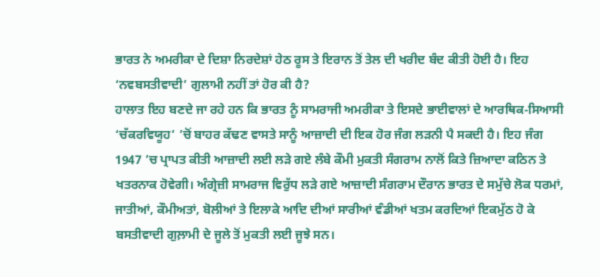ਭਾਰਤ ਨੇ ਅਮਰੀਕਾ ਦੇ ਦਿਸ਼ਾ ਨਿਰਦੇਸ਼ਾਂ ਹੇਠ ਰੂਸ ਤੇ ਇਰਾਨ ਤੋਂ ਤੇਲ ਦੀ ਖਰੀਦ ਬੰਦ ਕੀਤੀ ਹੋਈ ਹੈ। ਇਹ ‘ਨਵਬਸਤੀਵਾਦੀ’ ਗੁਲਾਮੀ ਨਹੀਂ ਤਾਂ ਹੋਰ ਕੀ ਹੈ?
ਹਾਲਾਤ ਇਹ ਬਣਦੇ ਜਾ ਰਹੇ ਹਨ ਕਿ ਭਾਰਤ ਨੂੰ ਸਾਮਰਾਜੀ ਅਮਰੀਕਾ ਤੇ ਇਸਦੇ ਭਾਈਵਾਲਾਂ ਦੇ ਆਰਥਿਕ-ਸਿਆਸੀ ‘ਚੱਕਰਵਿਯੂਹ’ ’ਚੋਂ ਬਾਹਰ ਕੱਢਣ ਵਾਸਤੇ ਸਾਨੂੰ ਆਜ਼ਾਦੀ ਦੀ ਇਕ ਹੋਰ ਜੰਗ ਲੜਨੀ ਪੈ ਸਕਦੀ ਹੈ। ਇਹ ਜੰਗ 1947 ’ਚ ਪ੍ਰਾਪਤ ਕੀਤੀ ਆਜ਼ਾਦੀ ਲਈ ਲੜੇ ਗਏ ਲੰਬੇ ਕੌਮੀ ਮੁਕਤੀ ਸੰਗਰਾਮ ਨਾਲੋਂ ਕਿਤੇ ਜ਼ਿਆਦਾ ਕਠਿਨ ਤੇ ਖਤਰਨਾਕ ਹੋਵੇਗੀ। ਅੰਗ੍ਰੇਜ਼ੀ ਸਾਮਰਾਜ ਵਿਰੁੱਧ ਲੜੇ ਗਏ ਆਜ਼ਾਦੀ ਸੰਗਰਾਮ ਦੌਰਾਨ ਭਾਰਤ ਦੇ ਸਮੁੱਚੇ ਲੋਕ ਧਰਮਾਂ, ਜਾਤੀਆਂ, ਕੌਮੀਅਤਾਂ, ਬੋਲੀਆਂ ਤੇ ਇਲਾਕੇ ਆਦਿ ਦੀਆਂ ਸਾਰੀਆਂ ਵੰਡੀਆਂ ਖਤਮ ਕਰਦਿਆਂ ਇਕਮੁੱਠ ਹੋ ਕੇ ਬਸਤੀਵਾਦੀ ਗੁਲ਼ਾਮੀ ਦੇ ਜੂਲੇ ਤੋਂ ਮੁਕਤੀ ਲਈ ਜੂਝੇ ਸਨ।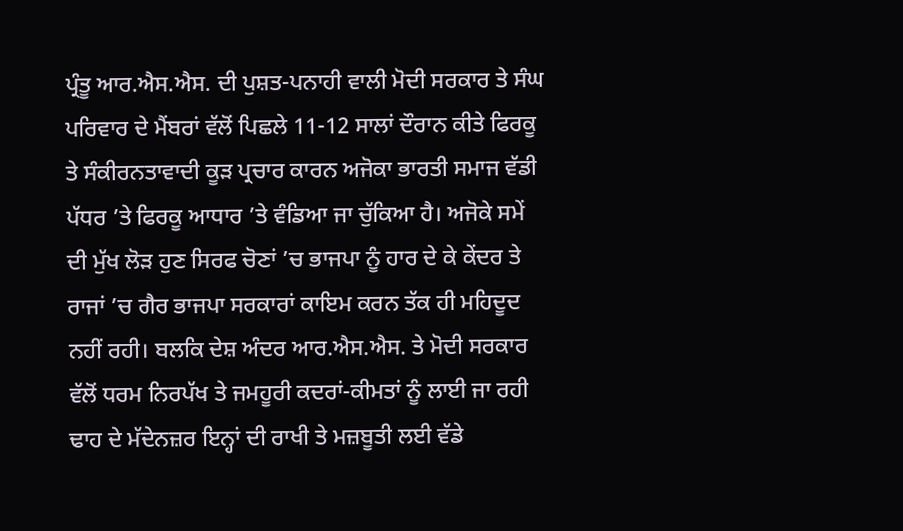ਪ੍ਰੰਤੂ ਆਰ.ਐਸ.ਐਸ. ਦੀ ਪੁਸ਼ਤ-ਪਨਾਹੀ ਵਾਲੀ ਮੋਦੀ ਸਰਕਾਰ ਤੇ ਸੰਘ ਪਰਿਵਾਰ ਦੇ ਮੈਂਬਰਾਂ ਵੱਲੋਂ ਪਿਛਲੇ 11-12 ਸਾਲਾਂ ਦੌਰਾਨ ਕੀਤੇ ਫਿਰਕੂ ਤੇ ਸੰਕੀਰਨਤਾਵਾਦੀ ਕੂੜ ਪ੍ਰਚਾਰ ਕਾਰਨ ਅਜੋਕਾ ਭਾਰਤੀ ਸਮਾਜ ਵੱਡੀ ਪੱਧਰ ’ਤੇ ਫਿਰਕੂ ਆਧਾਰ ’ਤੇ ਵੰਡਿਆ ਜਾ ਚੁੱਕਿਆ ਹੈ। ਅਜੋਕੇ ਸਮੇਂ ਦੀ ਮੁੱਖ ਲੋੜ ਹੁਣ ਸਿਰਫ ਚੋਣਾਂ ’ਚ ਭਾਜਪਾ ਨੂੰ ਹਾਰ ਦੇ ਕੇ ਕੇਂਦਰ ਤੇ ਰਾਜਾਂ ’ਚ ਗੈਰ ਭਾਜਪਾ ਸਰਕਾਰਾਂ ਕਾਇਮ ਕਰਨ ਤੱਕ ਹੀ ਮਹਿਦੂਦ ਨਹੀਂ ਰਹੀ। ਬਲਕਿ ਦੇਸ਼ ਅੰਦਰ ਆਰ.ਐਸ.ਐਸ. ਤੇ ਮੋਦੀ ਸਰਕਾਰ ਵੱਲੋਂ ਧਰਮ ਨਿਰਪੱਖ ਤੇ ਜਮਹੂਰੀ ਕਦਰਾਂ-ਕੀਮਤਾਂ ਨੂੰ ਲਾਈ ਜਾ ਰਹੀ ਢਾਹ ਦੇ ਮੱਦੇਨਜ਼ਰ ਇਨ੍ਹਾਂ ਦੀ ਰਾਖੀ ਤੇ ਮਜ਼ਬੂਤੀ ਲਈ ਵੱਡੇ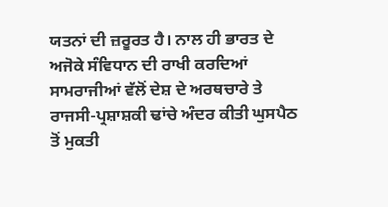ਯਤਨਾਂ ਦੀ ਜ਼ਰੂਰਤ ਹੈ। ਨਾਲ ਹੀ ਭਾਰਤ ਦੇ ਅਜੋਕੇ ਸੰਵਿਧਾਨ ਦੀ ਰਾਖੀ ਕਰਦਿਆਂ ਸਾਮਰਾਜੀਆਂ ਵੱਲੋਂ ਦੇਸ਼ ਦੇ ਅਰਥਚਾਰੇ ਤੇ ਰਾਜਸੀ-ਪ੍ਰਸ਼ਾਸ਼ਕੀ ਢਾਂਚੇ ਅੰਦਰ ਕੀਤੀ ਘੁਸਪੈਠ ਤੋਂ ਮੁਕਤੀ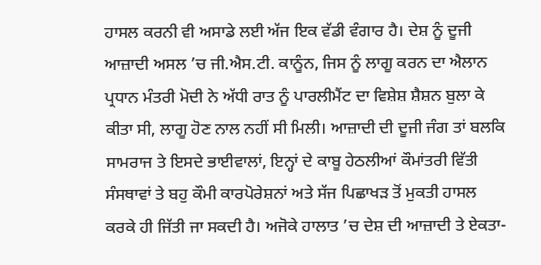ਹਾਸਲ ਕਰਨੀ ਵੀ ਅਸਾਡੇ ਲਈ ਅੱਜ ਇਕ ਵੱਡੀ ਵੰਗਾਰ ਹੈ। ਦੇਸ਼ ਨੂੰ ਦੂਜੀ ਆਜ਼ਾਦੀ ਅਸਲ ’ਚ ਜੀ.ਐਸ.ਟੀ. ਕਾਨੂੰਨ, ਜਿਸ ਨੂੰ ਲਾਗੂ ਕਰਨ ਦਾ ਐਲਾਨ ਪ੍ਰਧਾਨ ਮੰਤਰੀ ਮੋਦੀ ਨੇ ਅੱਧੀ ਰਾਤ ਨੂੰ ਪਾਰਲੀਮੈਂਟ ਦਾ ਵਿਸ਼ੇਸ਼ ਸ਼ੈਸ਼ਨ ਬੁਲਾ ਕੇ ਕੀਤਾ ਸੀ, ਲਾਗੂ ਹੋਣ ਨਾਲ ਨਹੀਂ ਸੀ ਮਿਲੀ। ਆਜ਼ਾਦੀ ਦੀ ਦੂਜੀ ਜੰਗ ਤਾਂ ਬਲਕਿ ਸਾਮਰਾਜ ਤੇ ਇਸਦੇ ਭਾਈਵਾਲਾਂ, ਇਨ੍ਹਾਂ ਦੇ ਕਾਬੂ ਹੇਠਲੀਆਂ ਕੌਮਾਂਤਰੀ ਵਿੱਤੀ ਸੰਸਥਾਵਾਂ ਤੇ ਬਹੁ ਕੌਮੀ ਕਾਰਪੋਰੇਸ਼ਨਾਂ ਅਤੇ ਸੱਜ ਪਿਛਾਖੜ ਤੋਂ ਮੁਕਤੀ ਹਾਸਲ ਕਰਕੇ ਹੀ ਜਿੱਤੀ ਜਾ ਸਕਦੀ ਹੈ। ਅਜੋਕੇ ਹਾਲਾਤ ’ਚ ਦੇਸ਼ ਦੀ ਆਜ਼ਾਦੀ ਤੇ ਏਕਤਾ-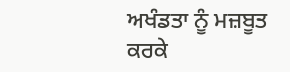ਅਖੰਡਤਾ ਨੂੰ ਮਜ਼ਬੂਤ ਕਰਕੇ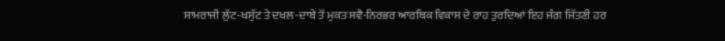ਸਾਮਰਾਜੀ ਲੁੱਟ-ਖਸੁੱਟ ਤੇ ਦਖਲ-ਦਾਬੇ ਤੋਂ ਮੁਕਤ ਸਵੈ-ਨਿਰਭਰ ਆਰਥਿਕ ਵਿਕਾਸ ਦੇ ਰਾਹ ਤੁਰਦਿਆਂ ਇਹ ਜੰਗ ਜਿੱਤਣੀ ਹਰ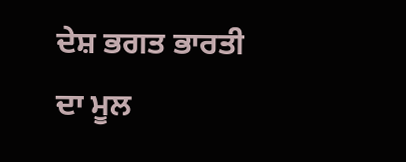ਦੇਸ਼ ਭਗਤ ਭਾਰਤੀ ਦਾ ਮੂਲ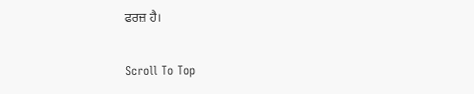ਫਰਜ਼ ਹੈ।

Scroll To Top